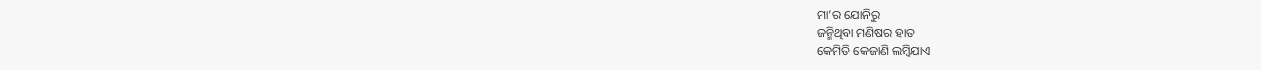ମା’ର ଯୋନିରୁ
ଜନ୍ମିଥିବା ମଣିଷର ହାତ
କେମିତି କେଜାଣି ଲମ୍ବିଯାଏ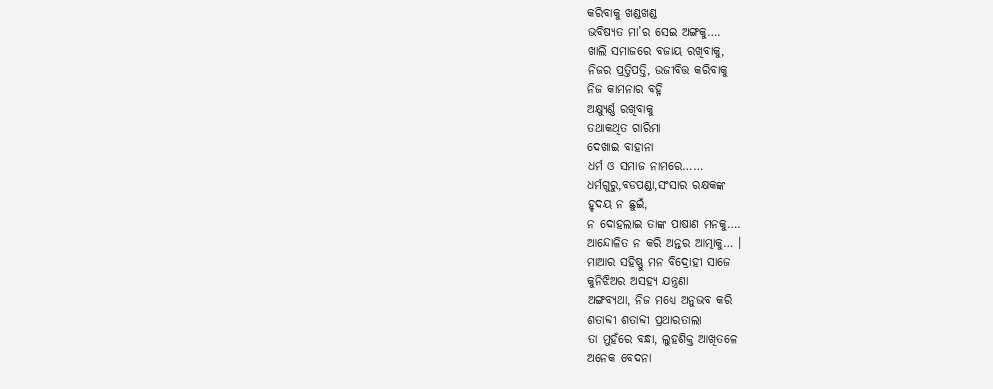କରିବାକୁ ଖଣ୍ଡଖଣ୍ଡ
ଭବିଷ୍ୟତ ମା’ର ସେଇ ଅଙ୍ଗକୁ….
ଖାଲି ସମାଜରେ ବଜାୟ ରଖିବାକୁ,
ନିଜର ପ୍ରତ୍ତିପତ୍ତି, ଉଜୀବିତ୍ତ କରିବାକୁ
ନିଜ କାମନାର ବହ୍ନି
ଅକ୍ଷ୍ୟୁର୍ଣ୍ଣ ରଖିବାକୁ
ତଥାକଥିତ ଗାରିମା
ଦେଖାଇ ବାହାନା
ଧର୍ମ ଓ ସମାଜ ନାମରେ……
ଧର୍ମଗୁରୁ,ବଡପଣ୍ଡା,ସଂସାର ରକ୍ଷକଙ୍କ
ହୃଦୟ ନ ଛୁଇଁ,
ନ ଦୋହଲାଇ ତାଙ୍କ ପାଷାଣ ମନକୁ….
ଆନ୍ଦୋଳିତ ନ କରି ଅନ୍ତର ଆତ୍ମାକୁ… ।
ମାଆର ସହିଷ୍ଣୁ ମନ ବିଦ୍ରୋହୀ ସାଜେ
କୁନିଝିଅର ଅସହ୍ୟ ଯନ୍ତ୍ରଣା
ଅଙ୍ଗବ୍ୟଥା, ନିଜ ମଧ୍ୟେ ଅନୁଭବ କରି
ଶତାବ୍ଦୀ ଶତାବ୍ଦୀ ପ୍ରଥାରତାଲା
ତା ମୁହଁରେ ବନ୍ଧା, ଲୁହଶିକ୍ତ ଆଖିତଳେ
ଅନେକ ବେଦନା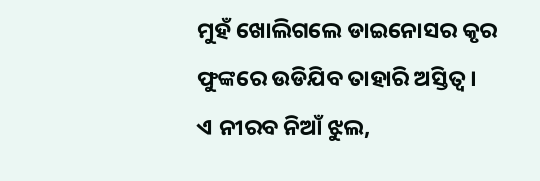ମୁହଁ ଖୋଲିଗଲେ ଡାଇନୋସର କୃର
ଫୁଙ୍କରେ ଉଡିଯିବ ତାହାରି ଅସ୍ତିତ୍ଵ ।
ଏ ନୀରବ ନିଆଁ ଝୁଲ,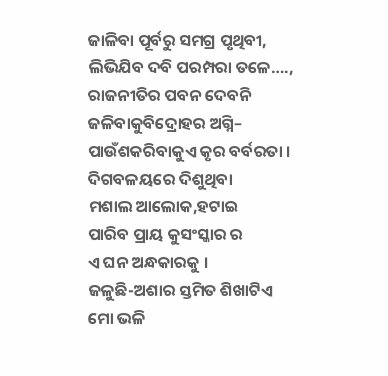ଜାଳିବା ପୂର୍ବରୁ ସମଗ୍ର ପୃଥିବୀ,
ଲିଭିଯିବ ଦବି ପରମ୍ପରା ତଳେ….,
ରାଜନୀତିର ପବନ ଦେବନି
ଜଳିବାକୁବିଦ୍ରୋହର ଅଗ୍ନି–
ପାଉଁଶକରିବାକୁଏ କୃର ବର୍ବରତା ।
ଦିଗବଳୟରେ ଦିଶୁଥିବା
ମଶାଲ ଆଲୋକ,ହଟାଇ
ପାରିବ ପ୍ରାୟ କୁସଂସ୍କାର ର
ଏ ଘନ ଅନ୍ଧକାରକୁ ।
ଜଳୁଛି-ଅଶାର ସ୍ତମିତ ଶିଖାଟିଏ
ମୋ ଭଳି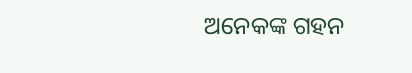ଅନେକଙ୍କ ଗହନ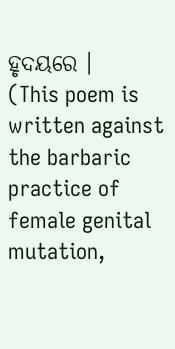ହୃଦୟରେ ।
(This poem is written against the barbaric practice of female genital mutation,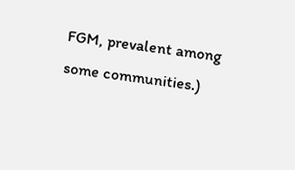FGM, prevalent among some communities.)